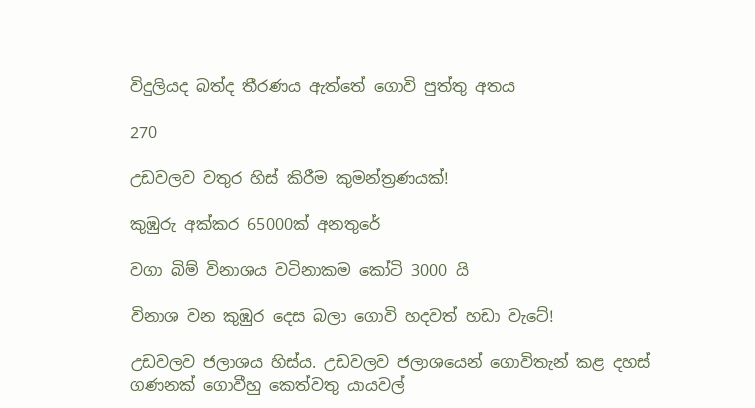විදුලියද බත්ද තීරණය ඇත්තේ ගොවි පුත්තු අතය

270

උඩවලව වතුර හිස් කිරීම කුමන්ත්‍රණයක්!

කුඹුරු අක්කර 65000ක් අනතුරේ

වගා බිම් විනාශය වටිනාකම කෝටි 3000 යි

විනාශ වන කුඹුර දෙස බලා ගොවි හදවත් හඩා වැටේ!

උඩවලව ජලාශය හිස්ය. උඩවලව ජලාශයෙන් ගොවිතැන් කළ දහස් ගණනක් ගොවීහු කෙත්වතු යායවල්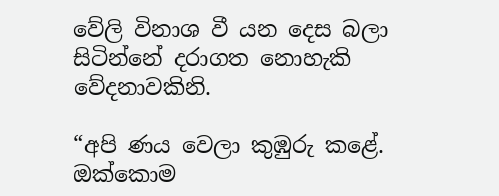වේලි විනාශ වී යන දෙස බලා සිටින්නේ දරාගත නොහැකි වේදනාවකිනි.

“අපි ණය වෙලා කුඹුරු කළේ. ඔක්කොම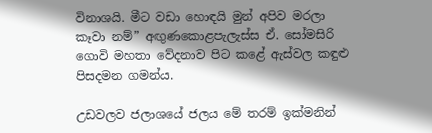විනාශයි. මීට වඩා හොඳයි මුන් අපිව මරලා කෑවා නම්” අඟුණකොළපැලැස්ස ඒ. සෝමසිරි ගොවි මහතා වේදනාව පිට කළේ ඇස්වල කඳුළු පිසදමන ගමන්ය.

උඩවලව ජලාශයේ ජලය මේ තරම් ඉක්මනින්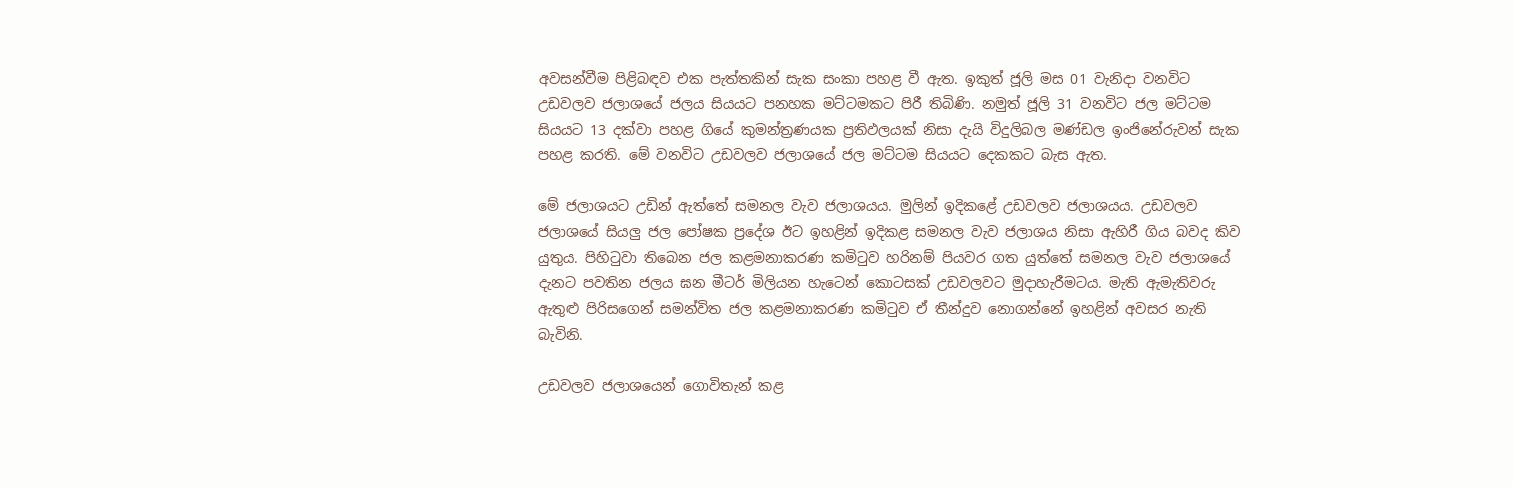අවසන්වීම පිළිබඳව එක පැත්තකින් සැක සංකා පහළ වී ඇත. ඉකුත් ජූලි මස 01 වැනිදා වනවිට උඩවලව ජලාශයේ ජලය සියයට පනහක මට්ටමකට පිරී තිබිණි. නමුත් ජූලි 31 වනවිට ජල මට්ටම සියයට 13 දක්වා පහළ ගියේ කුමන්ත්‍රණයක ප්‍රතිඵලයක් නිසා දැයි විදුලිබල මණ්ඩල ඉංජිනේරුවන් සැක පහළ කරති. මේ වනවිට උඩවලව ජලාශයේ ජල මට්ටම සියයට දෙකකට බැස ඇත.

මේ ජලාශයට උඩින් ඇත්තේ සමනල වැව ජලාශයය. මුලින් ඉදිකළේ උඩවලව ජලාශයය. උඩවලව ජලාශයේ සියලු ජල පෝෂක ප්‍රදේශ ඊට ඉහළින් ඉදිකළ සමනල වැව ජලාශය නිසා ඇහිරී ගිය බවද කිව යුතුය. පිහිටුවා තිබෙන ජල කළමනාකරණ කමිටුව හරිනම් පියවර ගත යුත්තේ සමනල වැව ජලාශයේ දැනට පවතින ජලය ඝන මීටර් මිලියන හැටෙන් කොටසක් උඩවලවට මුදාහැරීමටය. මැති ඇමැතිවරු ඇතුළු පිරිසගෙන් සමන්විත ජල කළමනාකරණ කමිටුව ඒ තීන්දුව නොගන්නේ ඉහළින් අවසර නැති බැවිනි.

උඩවලව ජලාශයෙන් ගොවිතැන් කළ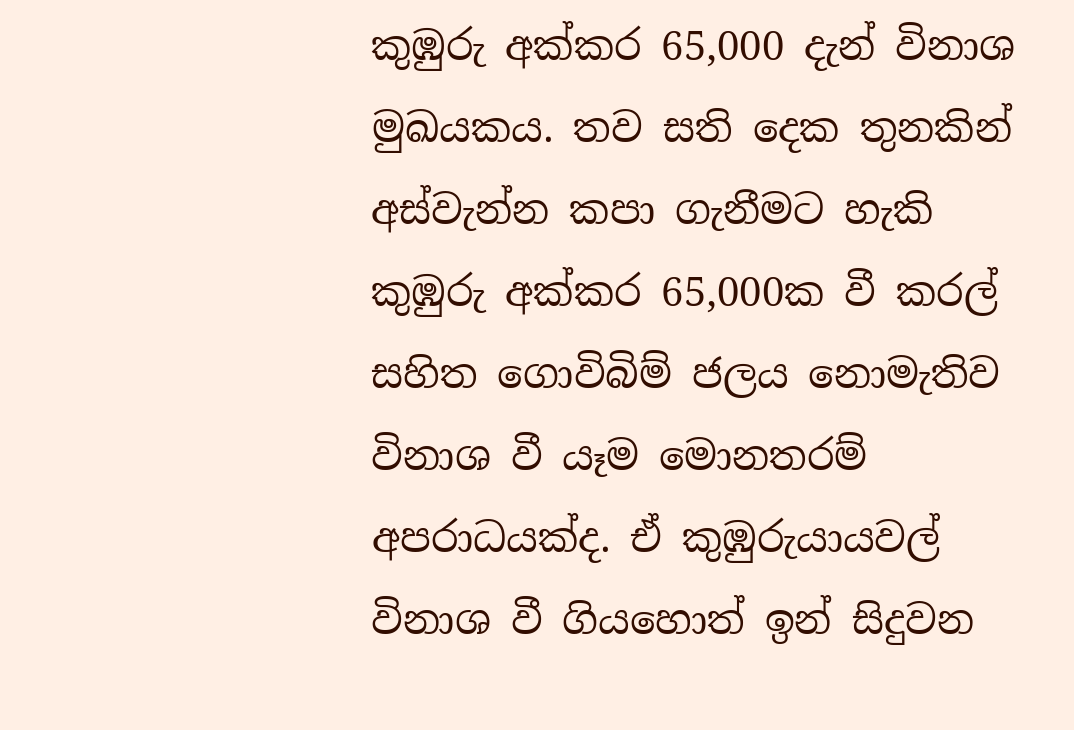කුඹුරු අක්කර 65,000 දැන් විනාශ මුඛයකය. තව සති දෙක තුනකින් අස්වැන්න කපා ගැනීමට හැකි කුඹුරු අක්කර 65,000ක වී කරල් සහිත ගොවිබිම් ජලය නොමැතිව විනාශ වී යෑම මොනතරම් අපරාධයක්ද. ඒ කුඹුරුයායවල් විනාශ වී ගියහොත් ඉන් සිදුවන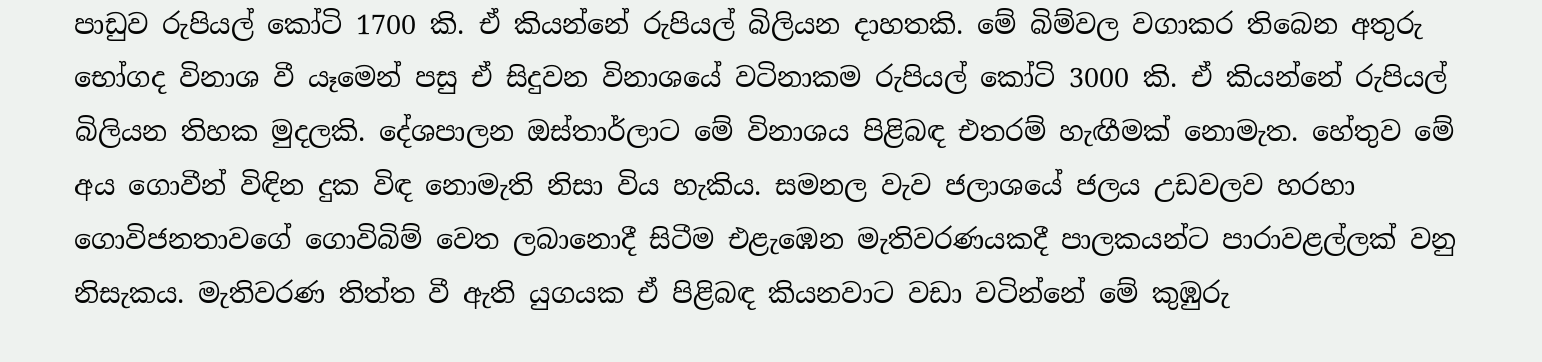පාඩුව රුපියල් කෝටි 1700 කි. ඒ කියන්නේ රුපියල් බිලියන දාහතකි. මේ බිම්වල වගාකර තිබෙන අතුරු භෝගද විනාශ වී යෑමෙන් පසු ඒ සිදුවන විනාශයේ වටිනාකම රුපියල් කෝටි 3000 කි. ඒ කියන්නේ රුපියල් බිලියන තිහක මුදලකි. දේශපාලන ඔස්තාර්ලාට මේ විනාශය පිළිබඳ එතරම් හැඟීමක් නොමැත. හේතුව මේ අය ගොවීන් විඳින දුක විඳ නොමැති නිසා විය හැකිය. සමනල වැව ජලාශයේ ජලය උඩවලව හරහා ගොවිජනතාවගේ ගොවිබිම් වෙත ලබානොදී සිටීම එළැඹෙන මැතිවරණයකදී පාලකයන්ට පාරාවළල්ලක් වනු නිසැකය. මැතිවරණ තිත්ත වී ඇති යුගයක ඒ පිළිබඳ කියනවාට වඩා වටින්නේ මේ කුඹුරු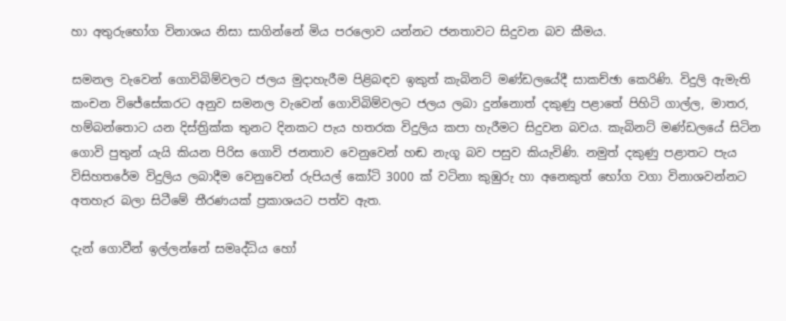හා අතුරුභෝග විනාශය නිසා සාගින්නේ මිය පරලොව යන්නට ජනතාවට සිදුවන බව කීමය.

සමනල වැවෙන් ගොවිබිම්වලට ජලය මුදාහැරීම පිළිබඳව ඉකුත් කැබිනට් මණ්ඩලයේදී සාකච්ඡා කෙරිණි. විදුලි ඇමැති කංචන විජේසේකරට අනුව සමනල වැවෙන් ගොවිබිම්වලට ජලය ලබා දුන්නොත් දකුණු පළාතේ පිහිටි ගාල්ල, මාතර, හම්බන්තොට යන දිස්ත්‍රික්ක තුනට දිනකට පැය හතරක විදුලිය කපා හැරීමට සිදුවන බවය. කැබිනට් මණ්ඩලයේ සිටින ගොවි පුතුන් යැයි කියන පිරිස ගොවි ජනතාව වෙනුවෙන් හඬ නැගූ බව පසුව කියැවිණි. නමුත් දකුණු පළාතට පැය විසිහතරේම විදුලිය ලබාදීම වෙනුවෙන් රුපියල් කෝටි 3000 ක් වටිනා කුඹුරු හා අනෙකුත් භෝග වගා විනාශවන්නට අතහැර බලා සිටීමේ තීරණයක් ප්‍රකාශයට පත්ව ඇත.

දැන් ගොවීන් ඉල්ලන්නේ සමෘද්ධිය හෝ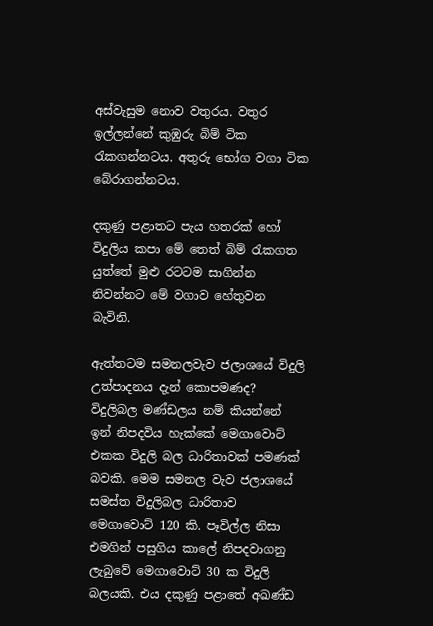අස්වැසුම නොව වතුරය. වතුර ඉල්ලන්නේ කුඹුරු බිම් ටික රැකගන්නටය. අතුරු භෝග වගා ටික බේරාගන්නටය.

දකුණු පළාතට පැය හතරක් හෝ විදුලිය කපා මේ තෙත් බිම් රැකගත යුත්තේ මුළු රටටම සාගින්න නිවන්නට මේ වගාව හේතුවන බැවිනි.

ඇත්තටම සමනලවැව ජලාශයේ විදුලි උත්පාදනය දැන් කොපමණද? විදුලිබල මණ්ඩලය නම් කියන්නේ ඉන් නිපදවිය හැක්කේ මෙගාවොට් එකක විදුලි බල ධාරිතාවක් පමණක් බවකි. මෙම සමනල වැව ජලාශයේ සමස්ත විදුලිබල ධාරිතාව මෙගාවොට් 120 කි. පෑවිල්ල නිසා එමගින් පසුගිය කාලේ නිපදවාගනු ලැබුවේ මෙගාවොට් 30 ක විදුලි බලයකි. එය දකුණු පළාතේ අඛණ්ඩ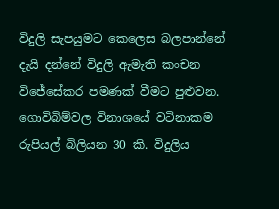විදුලි සැපයුමට කෙලෙස බලපාන්නේ දැයි දන්නේ විදුලි ඇමැති කංචන විජේසේකර පමණක් වීමට පුළුවන. ගොවිබිම්වල විනාශයේ වටිනාකම රුපියල් බිලියන 30 කි. විදුලිය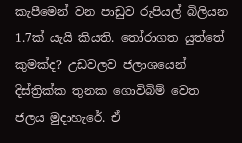කැපීමෙන් වන පාඩුව රුපියල් බිලියන 1.7ක් යැයි කියති. තෝරාගත යුත්තේ කුමක්ද? උඩවලව ජලාශයෙන් දිස්ත්‍රික්ක තුනක ගොවිබිම් වෙත ජලය මුදාහැරේ. ඒ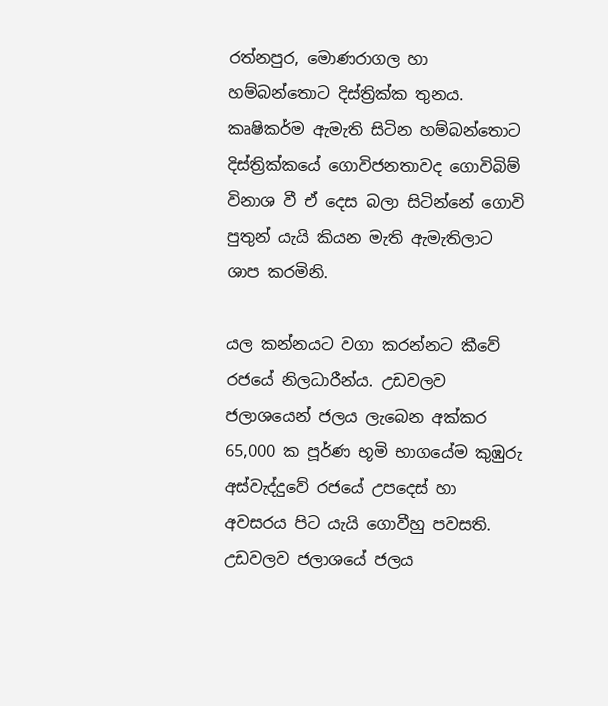රත්නපුර, මොණරාගල හා හම්බන්තොට දිස්ත්‍රික්ක තුනය. කෘෂිකර්ම ඇමැති සිටින හම්බන්තොට දිස්ත්‍රික්කයේ ගොවිජනතාවද ගොවිබිම් විනාශ වී ඒ දෙස බලා සිටින්නේ ගොවි පුතුන් යැයි කියන මැති ඇමැතිලාට ශාප කරමිනි.

යල කන්නයට වගා කරන්නට කීවේ රජයේ නිලධාරීන්ය. උඩවලව ජලාශයෙන් ජලය ලැබෙන අක්කර 65,000 ක පූර්ණ භූමි භාගයේම කුඹුරු අස්වැද්දුවේ රජයේ උපදෙස් හා අවසරය පිට යැයි ගොවීහු පවසති. උඩවලව ජලාශයේ ජලය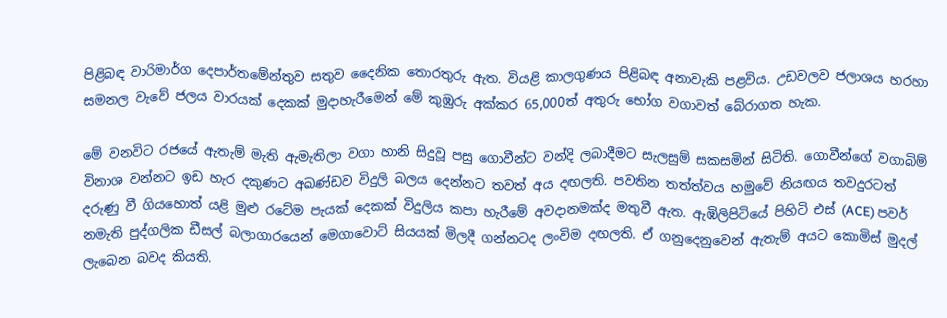පිළිබඳ වාරිමාර්ග දෙපාර්තමේන්තුව සතුව දෛනික තොරතුරු ඇත. වියළි කාලගුණය පිළිබඳ අනාවැකි පළවිය. උඩවලව ජලාශය හරහා සමනල වැවේ ජලය වාරයක් දෙකක් මුදාහැරීමෙන් මේ කුඹුරු අක්කර 65,000ත් අතුරු භෝග වගාවත් බේරාගත හැක.

මේ වනවිට රජයේ ඇතැම් මැති ඇමැතිලා වගා හානි සිදුවූ පසු ගොවීන්ට වන්දි ලබාදීමට සැලසුම් සකසමින් සිටිති. ගොවීන්ගේ වගාබිම් විනාශ වන්නට ඉඩ හැර දකුණට අඛණ්ඩව විදුලි බලය දෙන්නට තවත් අය දඟලති. පවතින තත්ත්වය හමුවේ නියඟය තවදුරටත් දරුණු වී ගියහොත් යළි මුළු රටේම පැයක් දෙකක් විදුලිය කපා හැරීමේ අවදානමක්ද මතුවී ඇත. ඇඹිලිපිටියේ පිහිටි එස් (ACE) පවර් නමැති පුද්ගලික ඩීසල් බලාගාරයෙන් මෙගාවොට් සියයක් මිලදී ගන්නටද ලංවිම දඟලති. ඒ ගනුදෙනුවෙන් ඇතැම් අයට කොමිස් මුදල් ලැබෙන බවද කියති.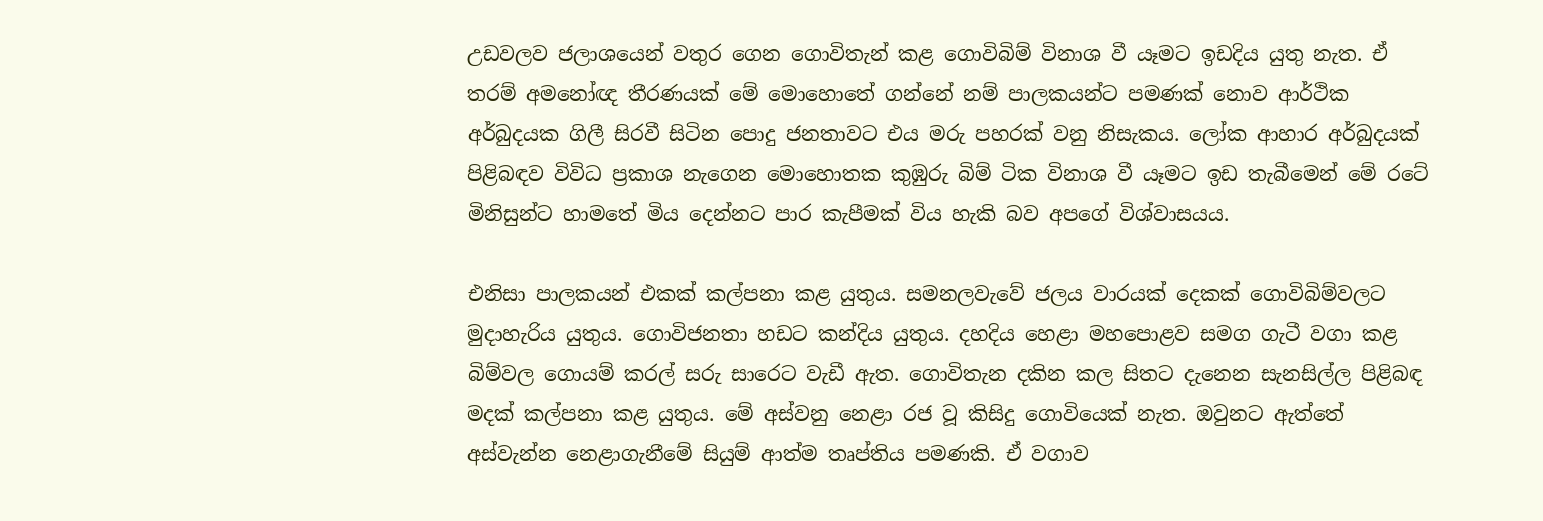උඩවලව ජලාශයෙන් වතුර ගෙන ගොවිතැන් කළ ගොවිබිම් විනාශ වී යෑමට ඉඩදිය යුතු නැත. ඒ තරම් අමනෝඥ තීරණයක් මේ මොහොතේ ගන්නේ නම් පාලකයන්ට පමණක් නොව ආර්ථික අර්බුදයක ගිලී සිරවී සිටින පොදු ජනතාවට එය මරු පහරක් වනු නිසැකය. ලෝක ආහාර අර්බුදයක් පිළිබඳව විවිධ ප්‍රකාශ නැගෙන මොහොතක කුඹුරු බිම් ටික විනාශ වී යෑමට ඉඩ තැබීමෙන් මේ රටේ මිනිසුන්ට හාමතේ මිය දෙන්නට පාර කැපීමක් විය හැකි බව අපගේ විශ්වාසයය.

එනිසා පාලකයන් එකක් කල්පනා කළ යුතුය. සමනලවැවේ ජලය වාරයක් දෙකක් ගොවිබිම්වලට මුදාහැරිය යුතුය. ගොවිජනතා හඩට කන්දිය යුතුය. දහදිය හෙළා මහපොළව සමග ගැටී වගා කළ බිම්වල ගොයම් කරල් සරු සාරෙට වැඩී ඇත. ගොවිතැන දකින කල සිතට දැනෙන සැනසිල්ල පිළිබඳ මදක් කල්පනා කළ යුතුය. මේ අස්වනු නෙළා රජ වූ කිසිදු ගොවියෙක් නැත. ඔවුනට ඇත්තේ අස්වැන්න නෙළාගැනීමේ සියුම් ආත්ම තෘප්තිය පමණකි. ඒ වගාව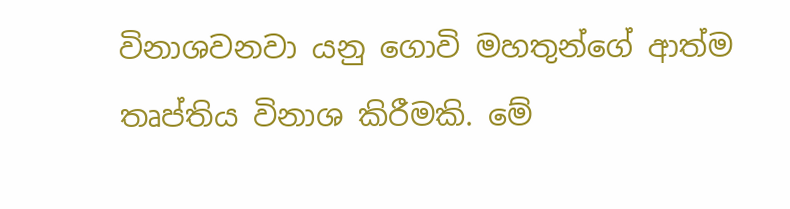විනාශවනවා යනු ගොවි මහතුන්ගේ ආත්ම තෘප්තිය විනාශ කිරීමකි. මේ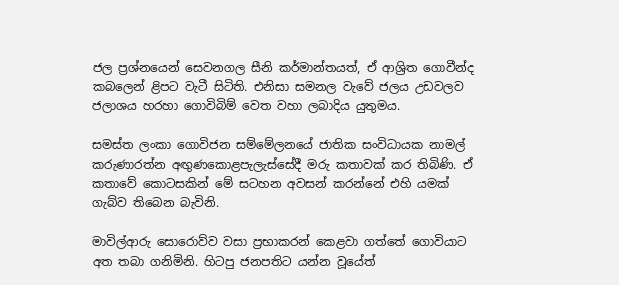ජල ප්‍රශ්නයෙන් සෙවනගල සීනි කර්මාන්තයත්, ඒ ආශ්‍රිත ගොවීන්ද කබලෙන් ළිපට වැටී සිටිති. එනිසා සමනල වැවේ ජලය උඩවලව ජලාශය හරහා ගොවිබිම් වෙත වහා ලබාදිය යුතුමය.

සමස්ත ලංකා ගොවිජන සම්මේලනයේ ජාතික සංවිධායක නාමල් කරුණාරත්න අඟුණකොළපැලැස්සේදී මරු කතාවක් කර තිබිණි. ඒ කතාවේ කොටසකින් මේ සටහන අවසන් කරන්නේ එහි යමක් ගැබ්ව තිබෙන බැවිනි.

මාවිල්ආරු සොරොව්ව වසා ප්‍රභාකරන් කෙළවා ගත්තේ ගොවියාට අත තබා ගනිමිනි. හිටපු ජනපතිට යන්න වූයේත්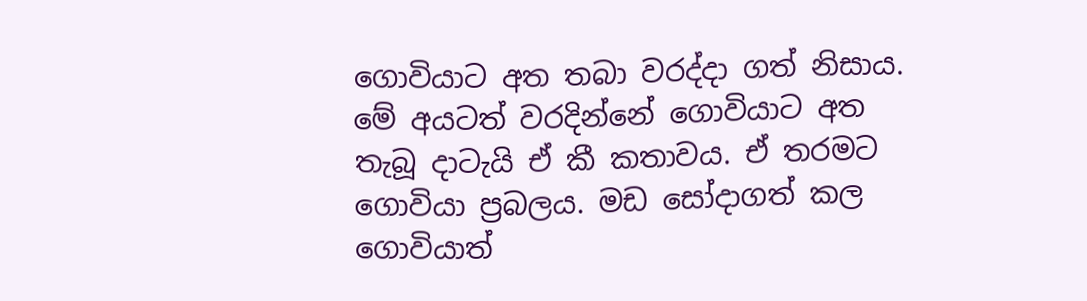ගොවියාට අත තබා වරද්දා ගත් නිසාය. මේ අයටත් වරදින්නේ ගොවියාට අත තැබූ දාටැයි ඒ කී කතාවය. ඒ තරමට ගොවියා ප්‍රබලය. මඩ සෝදාගත් කල ගොවියාත්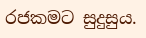රජකමට සුදුසුය.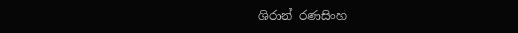ශිරාන් රණසිංහ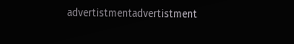advertistmentadvertistment